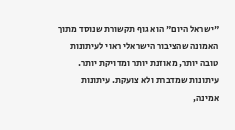"ישראל היום" הוא גוף תקשורת שנוסד מתוך האמונה שהציבור הישראלי ראוי לעיתונות טובה יותר, מאוזנת יותר ומדויקת יותר. עיתונות שמדברת ולא צועקת. עיתונות אמינה,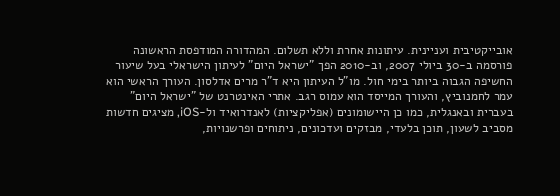אובייקטיבית ועניינית. עיתונות אחרת וללא תשלום. המהדורה המודפסת הראשונה פורסמה ב-30 ביולי 2007, וב-2010 הפך "ישראל היום" לעיתון הישראלי בעל שיעור החשיפה הגבוה ביותר בימי חול. מו"ל העיתון היא ד"ר מרים אדלסון. העורך הראשי הוא עמר לחמנוביץ, והעורך המייסד הוא עמוס רגב. אתרי האינטרנט של "ישראל היום" בעברית ובאנגלית, כמו כן היישומונים (אפליקציות) לאנדרואיד ול-iOS, מציגים חדשות מסביב לשעון, תוכן בלעדי, מבזקים ועדכונים, ניתוחים ופרשנויות,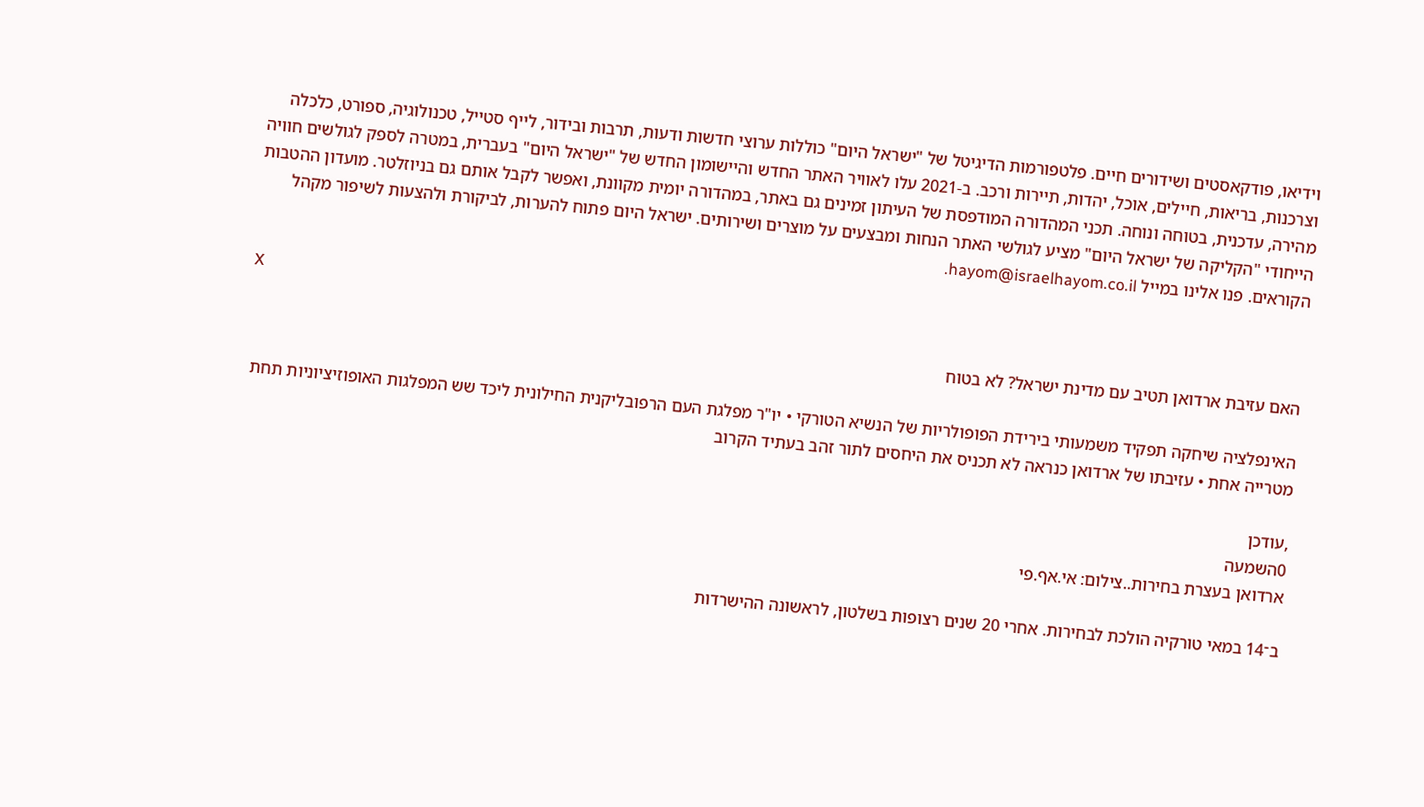וידיאו, פודקאסטים ושידורים חיים. פלטפורמות הדיגיטל של "ישראל היום" כוללות ערוצי חדשות ודעות, תרבות ובידור, לייף סטייל, טכנולוגיה, ספורט, כלכלה וצרכנות, בריאות, חיילים, אוכל, יהדות, תיירות ורכב. ב-2021 עלו לאוויר האתר החדש והיישומון החדש של "ישראל היום" בעברית, במטרה לספק לגולשים חוויה מהירה, עדכנית, בטוחה ונוחה. תכני המהדורה המודפסת של העיתון זמינים גם באתר, במהדורה יומית מקוונת, ואפשר לקבל אותם גם בניוזלטר. מועדון ההטבות הייחודי "הקליקה של ישראל היום" מציע לגולשי האתר הנחות ומבצעים על מוצרים ושירותים. ישראל היום פתוח להערות, לביקורת ולהצעות לשיפור מקהל הקוראים. פנו אלינו במייל hayom@israelhayom.co.il.

X

האם עזיבת ארדואן תטיב עם מדינת ישראל? לא בטוח

האינפלציה שיחקה תפקיד משמעותי בירידת הפופולריות של הנשיא הטורקי • יו"ר מפלגת העם הרפובליקנית החילונית ליכד שש המפלגות האופוזיציוניות תחת מטרייה אחת • עזיבתו של ארדואן כנראה לא תכניס את היחסים לתור זהב בעתיד הקרוב

,עודכן
0השמעה
ארדואן בעצרת בחירות..צילום: אי.אף.פי

ב־14 במאי טורקיה הולכת לבחירות. אחרי 20 שנים רצופות בשלטון, לראשונה ההישרדות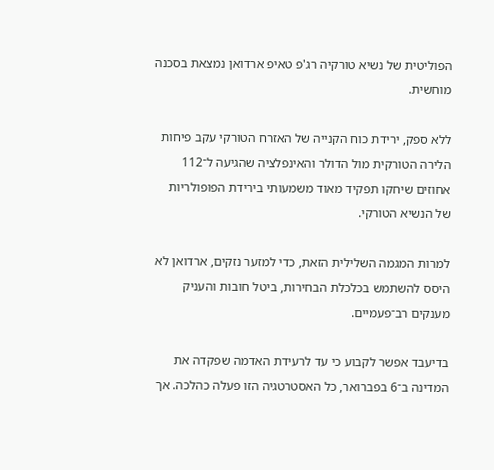הפוליטית של נשיא טורקיה רג'פ טאיפ ארדואן נמצאת בסכנה מוחשית.

ללא ספק, ירידת כוח הקנייה של האזרח הטורקי עקב פיחות הלירה הטורקית מול הדולר והאינפלציה שהגיעה ל־112 אחוזים שיחקו תפקיד מאוד משמעותי בירידת הפופולריות של הנשיא הטורקי.

למרות המגמה השלילית הזאת, כדי למזער נזקים, ארדואן לא היסס להשתמש בכלכלת הבחירות, ביטל חובות והעניק מענקים רב־פעמיים.

בדיעבד אפשר לקבוע כי עד לרעידת האדמה שפקדה את המדינה ב־6 בפברואר, כל האסטרטגיה הזו פעלה כהלכה. אך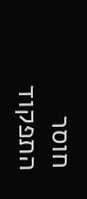חוסר התפקוד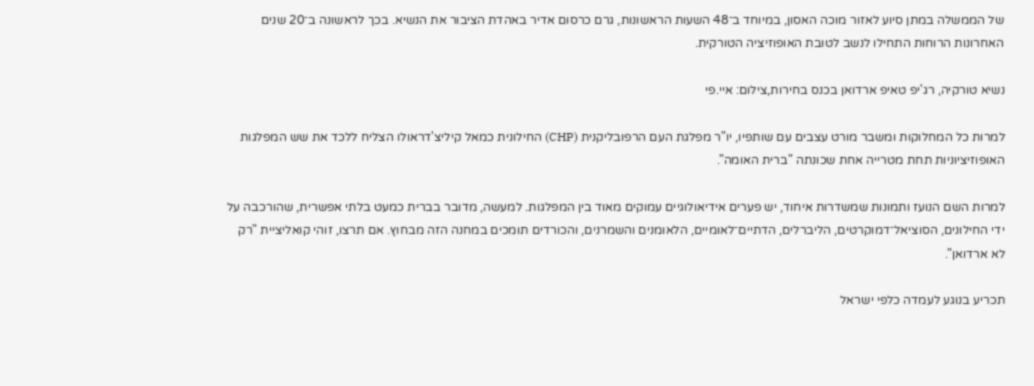של הממשלה במתן סיוע לאזור מוכה האסון, במיוחד ב־48 השעות הראשונות, גרם כרסום אדיר באהדת הציבור את הנשיא. בכך לראשונה ב־20 שנים האחרונות הרוחות התחילו לנשב לטובת האופוזיציה הטורקית.

נשיא טורקיה, רג'יפ טאיפ ארדואן בכנס בחירות,צילום: איי.פי

למרות כל המחלוקות ומשבר מורט עצבים עם שותפיו, יו"ר מפלגת העם הרפובליקנית (CHP) החילונית כמאל קיליצ'דראולו הצליח ללכד את שש המפלגות האופוזיציוניות תחת מטרייה אחת שכונתה "ברית האומה".

למרות השם הנועז ותמונות שמשדרות איחוד, יש פערים אידיאולוגיים עמוקים מאוד בין המפלגות. למעשה, מדובר בברית כמעט בלתי אפשרית, שהורכבה על ידי החילונים, הסוציאל־דמוקרטים, הליברלים, הדתיים־לאומיים, הלאומנים והשמרנים, והכורדים תומכים במחנה הזה מבחוץ. אם תרצו, זוהי קואליציית "רק לא ארדואן".

תכריע בנוגע לעמדה כלפי ישראל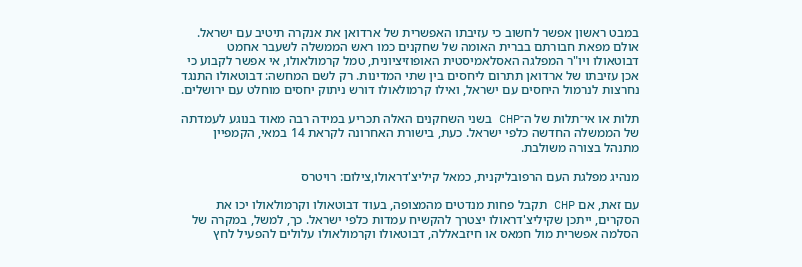במבט ראשון אפשר לחשוב כי עזיבתו האפשרית של ארדואן את אנקרה תיטיב עם ישראל. אולם מפאת חבורתם בברית האומה של שחקנים כמו ראש הממשלה לשעבר אחמט דבוטאולו ויו"ר המפלגה האסלאמיסטית האופוזיציונית, טמל קרמולאולו, אי אפשר לקבוע כי אכן עזיבתו של ארדואן תתרום ליחסים בין שתי המדינות. רק לשם המחשה: דבוטאולו התנגד נחרצות לנרמול היחסים עם ישראל, ואילו קרמולאולו דורש ניתוק יחסים מוחלט עם ירושלים.

תלות או אי־תלות של ה־CHP בשני השחקנים האלה תכריע במידה רבה מאוד בנוגע לעמדתה של הממשלה החדשה כלפי ישראל. כעת, בישורת האחרונה לקראת 14 במאי, הקמפיין מתנהל בצורה משולבת.

מנהיג מפלגת העם הרפובליקנית, כמאל קיליצ'דראולו,צילום: רויטרס

עם זאת, אם CHP תקבל פחות מנדטים מהמצופה, בעוד דבוטאולו וקרמולאולו יכו את הסקרים, ייתכן שקיליצ'דראולו יצטרך להקשיח עמדות כלפי ישראל. כך, למשל, במקרה של הסלמה אפשרית מול חמאס או חיזבאללה, דבוטאולו וקרמולאולו עלולים להפעיל לחץ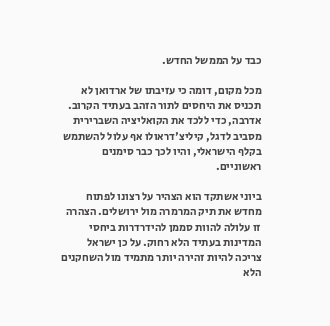כבד על הממשל החדש.

מכל מקום, דומה כי עזיבתו של ארדואן לא תכניס את היחסים לתור הזהב בעתיד הקרוב. אדרבה, כדי ללכד את הקואליציה השברירית מסביב לדגל, קיליצ'דראולו אף עלול להשתמש בקלף הישראלי, והיו לכך כבר סימנים ראשוניים.

ביוני אשתקד הוא הצהיר על רצונו לפתוח מחדש את תיק המרמרה מול ירושלים. הצהרה זו עלולה להוות סממן להידרדרות ביחסי המדינות בעתיד הלא רחוק. על כן ישראל צריכה להיות זהירה יותר מתמיד מול השחקנים הלא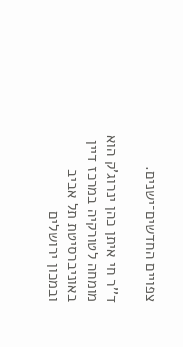צפויים החדשים־ישנים.

ד''ר חי איתן כהן ינרוג'ק הוא מומחה לטורקיה במרכז דיין באוניברסיטת תל אביב ובמכון ירושלים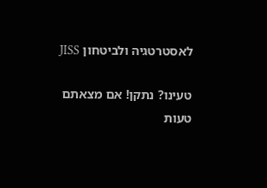לאסטרטגיה ולביטחון JISS

טעינו? נתקן! אם מצאתם טעות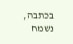בכתבה, נשמח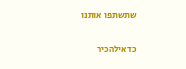שתשתפו אותנו

כדאילהכיר